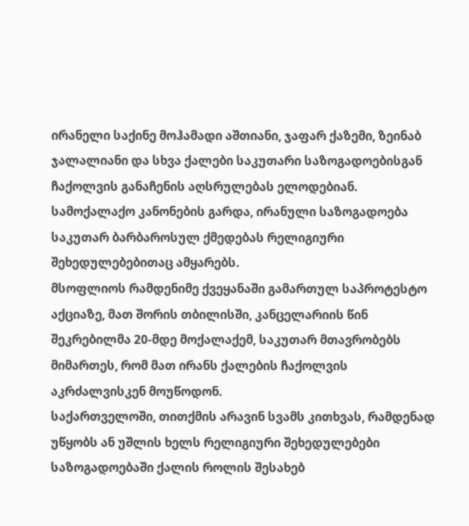ირანელი საქინე მოჰამადი აშთიანი, ჯაფარ ქაზემი, ზეინაბ ჯალალიანი და სხვა ქალები საკუთარი საზოგადოებისგან ჩაქოლვის განაჩენის აღსრულებას ელოდებიან. სამოქალაქო კანონების გარდა, ირანული საზოგადოება საკუთარ ბარბაროსულ ქმედებას რელიგიური შეხედულებებითაც ამყარებს.
მსოფლიოს რამდენიმე ქვეყანაში გამართულ საპროტესტო აქციაზე, მათ შორის თბილისში, კანცელარიის წინ შეკრებილმა 20-მდე მოქალაქემ, საკუთარ მთავრობებს მიმართეს, რომ მათ ირანს ქალების ჩაქოლვის აკრძალვისკენ მოუწოდონ.
საქართველოში, თითქმის არავინ სვამს კითხვას, რამდენად უწყობს ან უშლის ხელს რელიგიური შეხედულებები საზოგადოებაში ქალის როლის შესახებ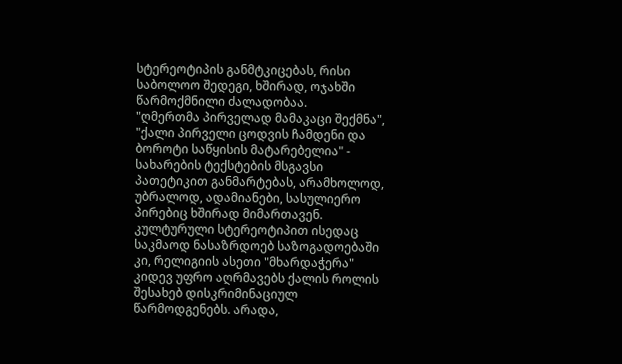სტერეოტიპის განმტკიცებას, რისი საბოლოო შედეგი, ხშირად, ოჯახში წარმოქმნილი ძალადობაა.
"ღმერთმა პირველად მამაკაცი შექმნა", "ქალი პირველი ცოდვის ჩამდენი და ბოროტი საწყისის მატარებელია" - სახარების ტექსტების მსგავსი პათეტიკით განმარტებას, არამხოლოდ, უბრალოდ, ადამიანები, სასულიერო პირებიც ხშირად მიმართავენ. კულტურული სტერეოტიპით ისედაც საკმაოდ ნასაზრდოებ საზოგადოებაში კი, რელიგიის ასეთი "მხარდაჭერა" კიდევ უფრო აღრმავებს ქალის როლის შესახებ დისკრიმინაციულ წარმოდგენებს. არადა,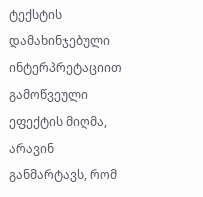ტექსტის დამახინჯებული ინტერპრეტაციით გამოწვეული ეფექტის მიღმა, არავინ განმარტავს, რომ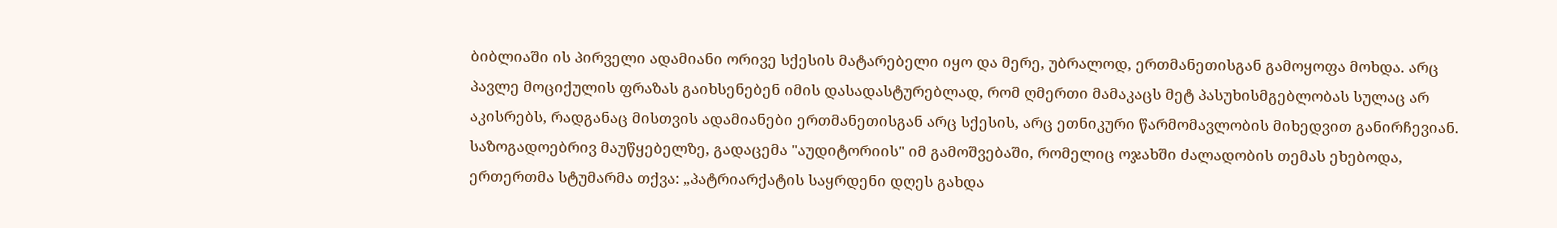ბიბლიაში ის პირველი ადამიანი ორივე სქესის მატარებელი იყო და მერე, უბრალოდ, ერთმანეთისგან გამოყოფა მოხდა. არც პავლე მოციქულის ფრაზას გაიხსენებენ იმის დასადასტურებლად, რომ ღმერთი მამაკაცს მეტ პასუხისმგებლობას სულაც არ აკისრებს, რადგანაც მისთვის ადამიანები ერთმანეთისგან არც სქესის, არც ეთნიკური წარმომავლობის მიხედვით განირჩევიან.
საზოგადოებრივ მაუწყებელზე, გადაცემა "აუდიტორიის" იმ გამოშვებაში, რომელიც ოჯახში ძალადობის თემას ეხებოდა, ერთერთმა სტუმარმა თქვა: „პატრიარქატის საყრდენი დღეს გახდა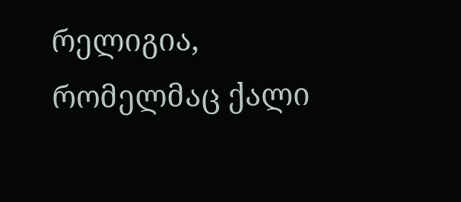რელიგია, რომელმაც ქალი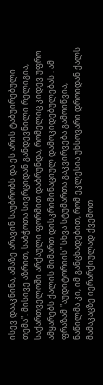ისევ დააკნინა, ამაზე არავინ საუბრობს და ეს არის ტაბუირებული თემა". მისივე აზრით, საბჭოთა სივრციდან განდევნილი რელიგია, საქართველოში არქაული ფორმით დაბრუნდა, რომელიც კიდევ უფრო ამყარებს ქალის მიმართ დისკრიმინაციულ დამოკიდებულებას . ამ ფრაზამ "აუდიტორიის" სხვა სტუმართა გაკვირვება გამოიწვია, ნაწილმა კი, იმ განცხადებით, რომ ეკლესია უხსოვარი დროიდან ქალს მამაკაცზე იერარქიულად ქვემოთ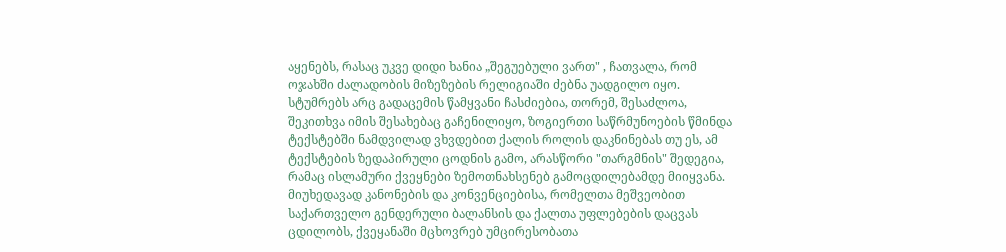აყენებს, რასაც უკვე დიდი ხანია „შეგუებული ვართ" , ჩათვალა, რომ ოჯახში ძალადობის მიზეზების რელიგიაში ძებნა უადგილო იყო. სტუმრებს არც გადაცემის წამყვანი ჩასძიებია, თორემ, შესაძლოა, შეკითხვა იმის შესახებაც გაჩენილიყო, ზოგიერთი საწრმუნოების წმინდა ტექსტებში ნამდვილად ვხვდებით ქალის როლის დაკნინებას თუ ეს, ამ ტექსტების ზედაპირული ცოდნის გამო, არასწორი "თარგმნის" შედეგია, რამაც ისლამური ქვეყნები ზემოთნახსენებ გამოცდილებამდე მიიყვანა.
მიუხედავად კანონების და კონვენციებისა, რომელთა მეშვეობით საქართველო გენდერული ბალანსის და ქალთა უფლებების დაცვას ცდილობს, ქვეყანაში მცხოვრებ უმცირესობათა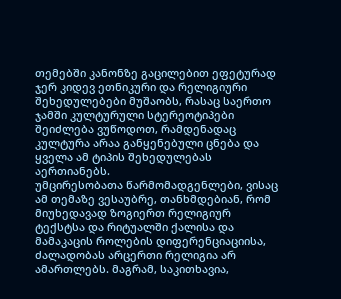თემებში კანონზე გაცილებით ეფეტურად ჯერ კიდევ ეთნიკური და რელიგიური შეხედულებები მუშაობს, რასაც საერთო ჯამში კულტურული სტერეოტიპები შეიძლება ვუწოდოთ, რამდენადაც კულტურა არაა განყენებული ცნება და ყველა ამ ტიპის შეხედულებას აერთიანებს.
უმცირესობათა წარმომადგენლები, ვისაც ამ თემაზე ვესაუბრე, თანხმდებიან, რომ მიუხედავად ზოგიერთ რელიგიურ ტექსტსა და რიტუალში ქალისა და მამაკაცის როლების დიფერენციაციისა, ძალადობას არცერთი რელიგია არ ამართლებს. მაგრამ, საკითხავია,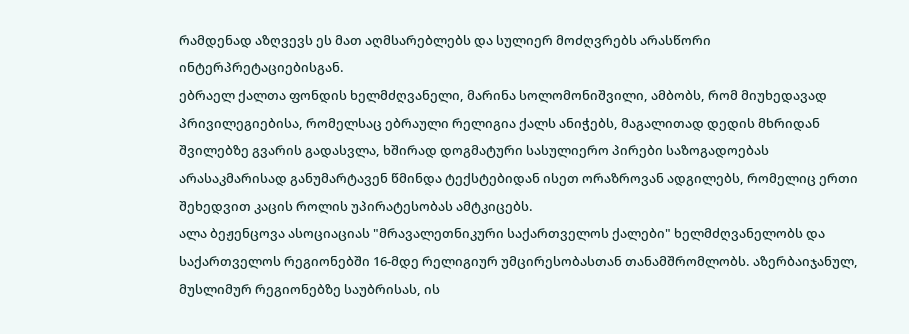რამდენად აზღვევს ეს მათ აღმსარებლებს და სულიერ მოძღვრებს არასწორი ინტერპრეტაციებისგან.
ებრაელ ქალთა ფონდის ხელმძღვანელი, მარინა სოლომონიშვილი, ამბობს, რომ მიუხედავად პრივილეგიებისა, რომელსაც ებრაული რელიგია ქალს ანიჭებს, მაგალითად დედის მხრიდან შვილებზე გვარის გადასვლა, ხშირად დოგმატური სასულიერო პირები საზოგადოებას არასაკმარისად განუმარტავენ წმინდა ტექსტებიდან ისეთ ორაზროვან ადგილებს, რომელიც ერთი შეხედვით კაცის როლის უპირატესობას ამტკიცებს.
ალა ბეჟენცოვა ასოციაციას "მრავალეთნიკური საქართველოს ქალები" ხელმძღვანელობს და საქართველოს რეგიონებში 16-მდე რელიგიურ უმცირესობასთან თანამშრომლობს. აზერბაიჯანულ, მუსლიმურ რეგიონებზე საუბრისას, ის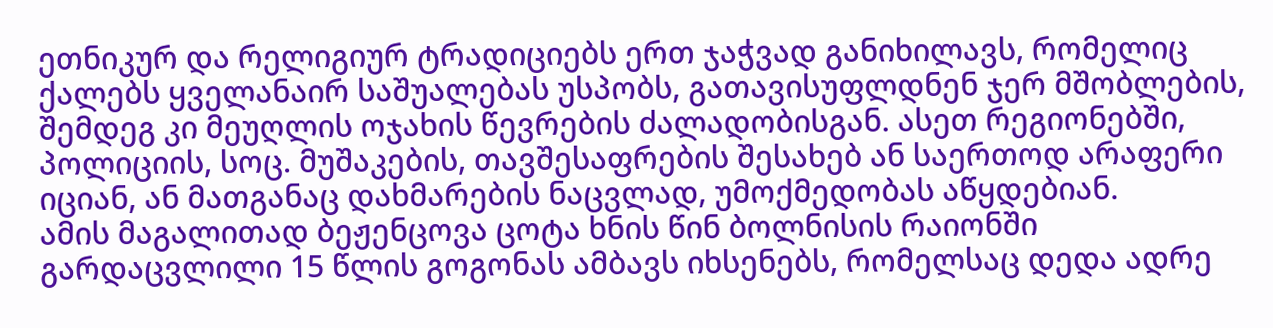ეთნიკურ და რელიგიურ ტრადიციებს ერთ ჯაჭვად განიხილავს, რომელიც ქალებს ყველანაირ საშუალებას უსპობს, გათავისუფლდნენ ჯერ მშობლების, შემდეგ კი მეუღლის ოჯახის წევრების ძალადობისგან. ასეთ რეგიონებში, პოლიციის, სოც. მუშაკების, თავშესაფრების შესახებ ან საერთოდ არაფერი იციან, ან მათგანაც დახმარების ნაცვლად, უმოქმედობას აწყდებიან.
ამის მაგალითად ბეჟენცოვა ცოტა ხნის წინ ბოლნისის რაიონში გარდაცვლილი 15 წლის გოგონას ამბავს იხსენებს, რომელსაც დედა ადრე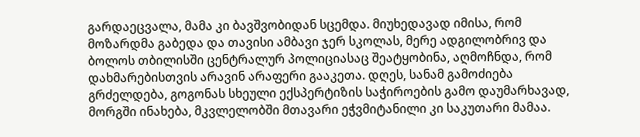გარდაეცვალა, მამა კი ბავშვობიდან სცემდა. მიუხედავად იმისა, რომ მოზარდმა გაბედა და თავისი ამბავი ჯერ სკოლას, მერე ადგილობრივ და ბოლოს თბილისში ცენტრალურ პოლიციასაც შეატყობინა, აღმოჩნდა, რომ დახმარებისთვის არავინ არაფერი გააკეთა. დღეს, სანამ გამოძიება გრძელდება, გოგონას სხეული ექსპერტიზის საჭიროების გამო დაუმარხავად, მორგში ინახება, მკვლელობში მთავარი ეჭვმიტანილი კი საკუთარი მამაა.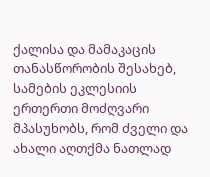ქალისა და მამაკაცის თანასწორობის შესახებ, სამების ეკლესიის ერთერთი მოძღვარი მპასუხობს, რომ ძველი და ახალი აღთქმა ნათლად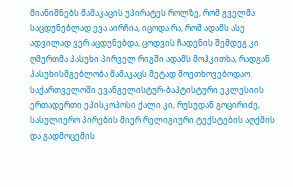მიანიშნებს მამაკაცის უპირატეს როლზე, რომ გველმა საცდუნებლად ევა აირჩია, იცოდა რა, რომ ადამს ასე ადვილად ვერ აცდუნებდა, ცოდვის ჩადენის შემდეგ კი ღმერთმა პასუხი პირველ რიგში ადამს მოჰკითხა, რადგან პასუხისმგებლობა მამაკაცს მეტად მოეთხოვებოდაო.
საქართველოში ევანგელისტურ-ბაპტისტური ეკლესიის ერთადერთი ეპისკოპოსი ქალი კი, რუსუდან გოცირიძე, სასულიერო პირების მიერ რელიგიური ტექსტების აღქმის და გადმოცემის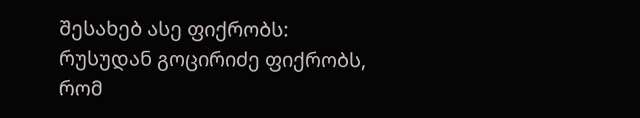შესახებ ასე ფიქრობს:
რუსუდან გოცირიძე ფიქრობს, რომ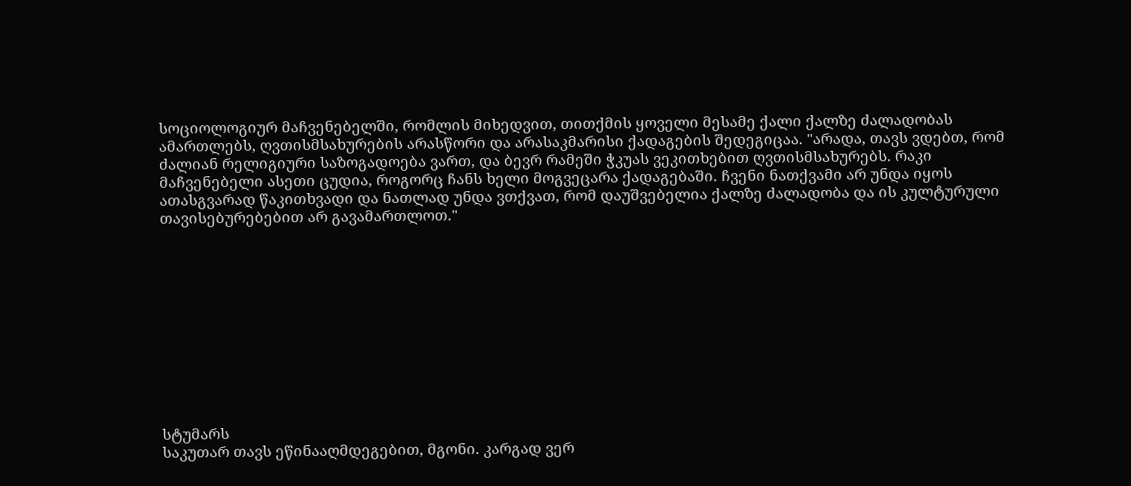სოციოლოგიურ მაჩვენებელში, რომლის მიხედვით, თითქმის ყოველი მესამე ქალი ქალზე ძალადობას ამართლებს, ღვთისმსახურების არასწორი და არასაკმარისი ქადაგების შედეგიცაა. "არადა, თავს ვდებთ, რომ ძალიან რელიგიური საზოგადოება ვართ, და ბევრ რამეში ჭკუას ვეკითხებით ღვთისმსახურებს. რაკი მაჩვენებელი ასეთი ცუდია, როგორც ჩანს ხელი მოგვეცარა ქადაგებაში. ჩვენი ნათქვამი არ უნდა იყოს ათასგვარად წაკითხვადი და ნათლად უნდა ვთქვათ, რომ დაუშვებელია ქალზე ძალადობა და ის კულტურული თავისებურებებით არ გავამართლოთ."











სტუმარს
საკუთარ თავს ეწინააღმდეგებით, მგონი. კარგად ვერ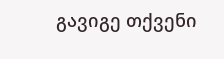გავიგე თქვენი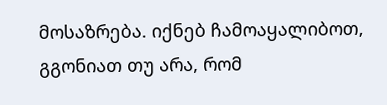მოსაზრება. იქნებ ჩამოაყალიბოთ, გგონიათ თუ არა, რომ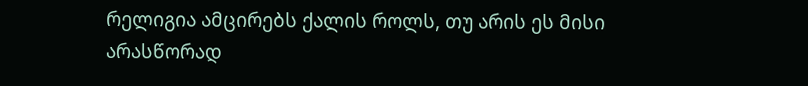რელიგია ამცირებს ქალის როლს, თუ არის ეს მისი არასწორად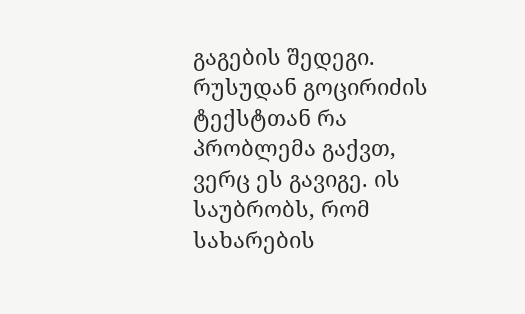გაგების შედეგი. რუსუდან გოცირიძის ტექსტთან რა პრობლემა გაქვთ, ვერც ეს გავიგე. ის საუბრობს, რომ სახარების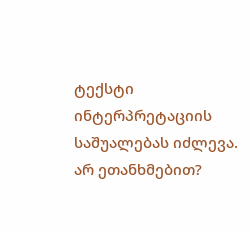ტექსტი ინტერპრეტაციის საშუალებას იძლევა. არ ეთანხმებით?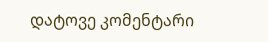დატოვე კომენტარი